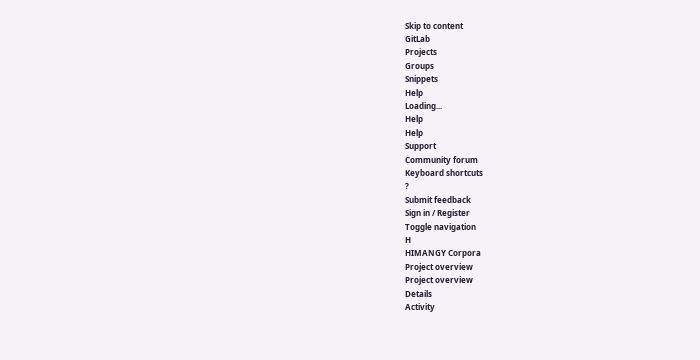Skip to content
GitLab
Projects
Groups
Snippets
Help
Loading...
Help
Help
Support
Community forum
Keyboard shortcuts
?
Submit feedback
Sign in / Register
Toggle navigation
H
HIMANGY Corpora
Project overview
Project overview
Details
Activity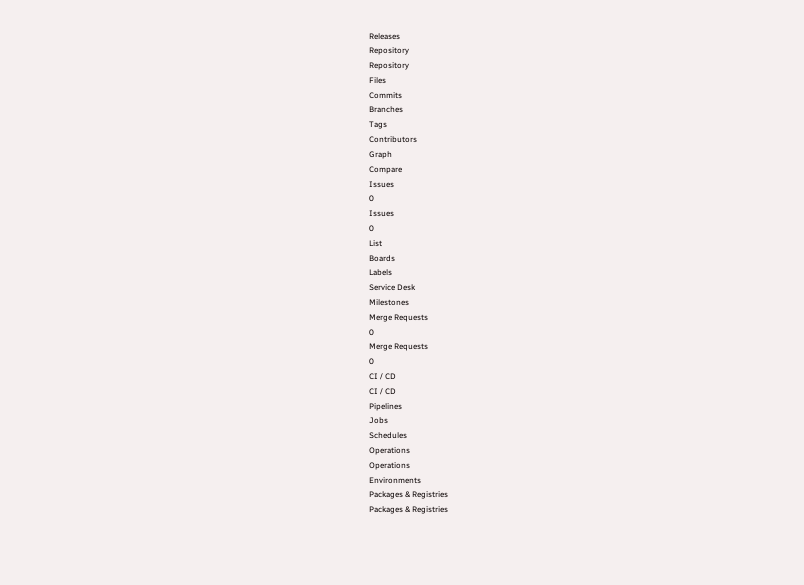Releases
Repository
Repository
Files
Commits
Branches
Tags
Contributors
Graph
Compare
Issues
0
Issues
0
List
Boards
Labels
Service Desk
Milestones
Merge Requests
0
Merge Requests
0
CI / CD
CI / CD
Pipelines
Jobs
Schedules
Operations
Operations
Environments
Packages & Registries
Packages & Registries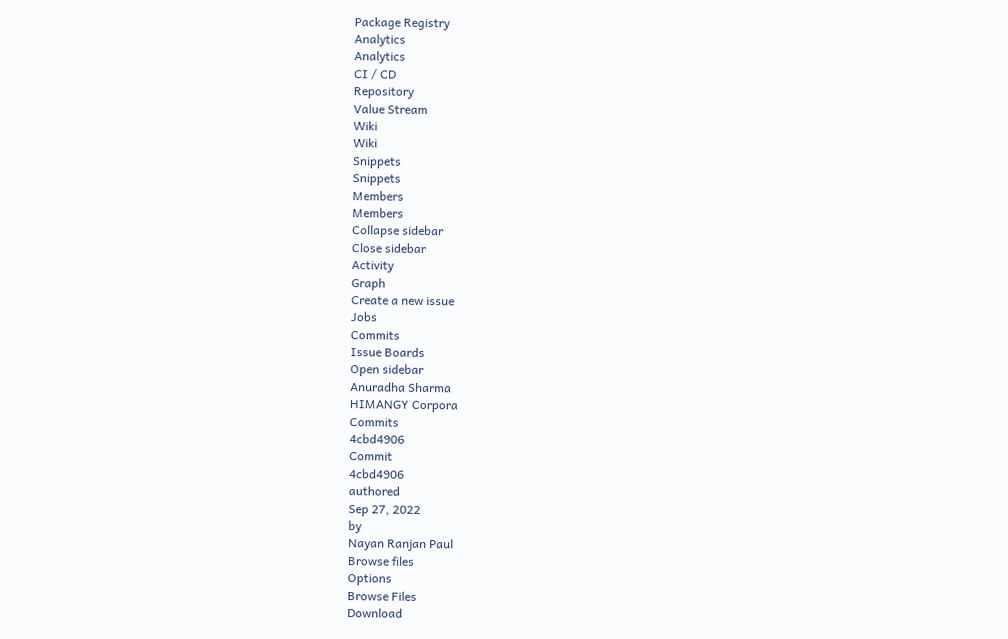Package Registry
Analytics
Analytics
CI / CD
Repository
Value Stream
Wiki
Wiki
Snippets
Snippets
Members
Members
Collapse sidebar
Close sidebar
Activity
Graph
Create a new issue
Jobs
Commits
Issue Boards
Open sidebar
Anuradha Sharma
HIMANGY Corpora
Commits
4cbd4906
Commit
4cbd4906
authored
Sep 27, 2022
by
Nayan Ranjan Paul
Browse files
Options
Browse Files
Download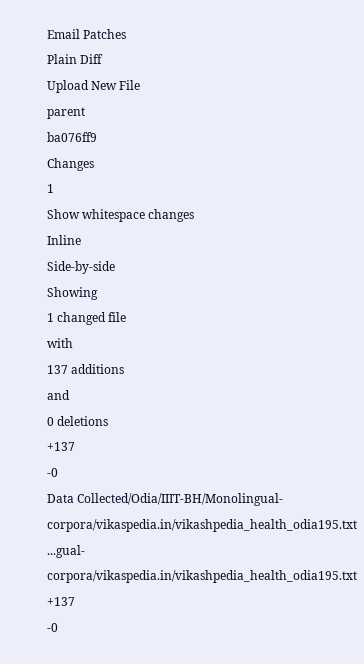Email Patches
Plain Diff
Upload New File
parent
ba076ff9
Changes
1
Show whitespace changes
Inline
Side-by-side
Showing
1 changed file
with
137 additions
and
0 deletions
+137
-0
Data Collected/Odia/IIIT-BH/Monolingual-corpora/vikaspedia.in/vikashpedia_health_odia195.txt
...gual-corpora/vikaspedia.in/vikashpedia_health_odia195.txt
+137
-0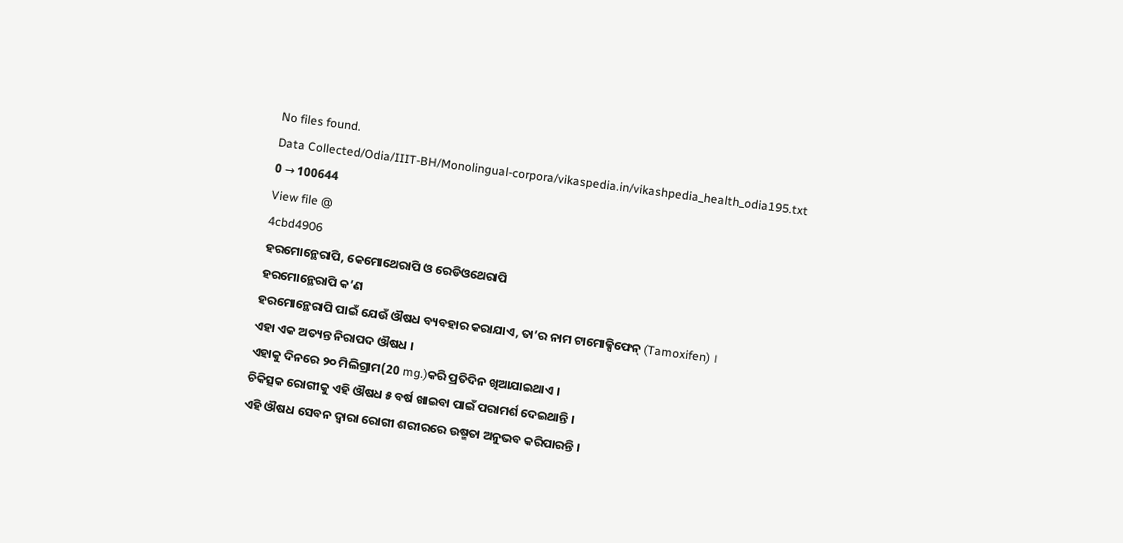No files found.
Data Collected/Odia/IIIT-BH/Monolingual-corpora/vikaspedia.in/vikashpedia_health_odia195.txt
0 → 100644
View file @
4cbd4906
ହରମୋନ୍ଥେରାପି, କେମୋଥେରାପି ଓ ରେଡିଓଥେରାପି
ହରମୋନ୍ଥେରାପି କ’ଣ
ହରମୋନ୍ଥେରାପି ପାଇଁ ଯେଉଁ ଔଷଧ ବ୍ୟବହାର କରାଯାଏ, ତା’ର ନାମ ଟାମୋକ୍ସିଫେନ୍ (Tamoxifen) ।
ଏହା ଏକ ଅତ୍ୟନ୍ତ ନିରାପଦ ଔଷଧ ।
ଏହାକୁ ଦିନରେ ୨୦ ମିଲିଗ୍ରାମ(20 mg.)କରି ପ୍ରତିଦିନ ଖିଆଯାଇଥାଏ ।
ଚିକିତ୍ସକ ରୋଗୀକୁ ଏହି ଔଷଧ ୫ ବର୍ଷ ଖାଇବା ପାଇଁ ପରାମର୍ଶ ଦେଇଥାନ୍ତି ।
ଏହି ଔଷଧ ସେବନ ଦ୍ଵାରା ରୋଗୀ ଶରୀରରେ ଉଷ୍ମତା ଅନୁଭବ କରିପାରନ୍ତି ।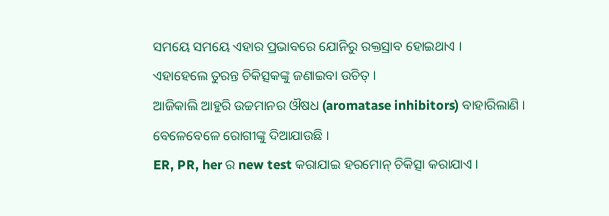ସମୟେ ସମୟେ ଏହାର ପ୍ରଭାବରେ ଯୋନିରୁ ରକ୍ତସ୍ରାବ ହୋଇଥାଏ ।
ଏହାହେଲେ ତୁରନ୍ତ ଚିକିତ୍ସକଙ୍କୁ ଜଣାଇବା ଉଚିତ୍ ।
ଆଜିକାଲି ଆହୁରି ଉଚ୍ଚମାନର ଔଷଧ (aromatase inhibitors) ବାହାରିଲାଣି ।
ବେଳେବେଳେ ରୋଗୀଙ୍କୁ ଦିଆଯାଉଛି ।
ER, PR, her ର new test କରାଯାଇ ହରମୋନ୍ ଚିକିତ୍ସା କରାଯାଏ ।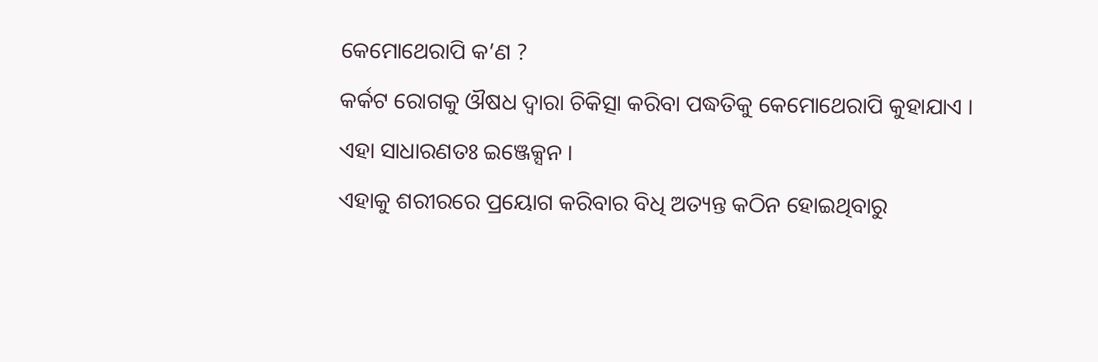କେମୋଥେରାପି କ’ଣ ?
କର୍କଟ ରୋଗକୁ ଔଷଧ ଦ୍ଵାରା ଚିକିତ୍ସା କରିବା ପଦ୍ଧତିକୁ କେମୋଥେରାପି କୁହାଯାଏ ।
ଏହା ସାଧାରଣତଃ ଇଞ୍ଜେକ୍ସନ ।
ଏହାକୁ ଶରୀରରେ ପ୍ରୟୋଗ କରିବାର ବିଧି ଅତ୍ୟନ୍ତ କଠିନ ହୋଇଥିବାରୁ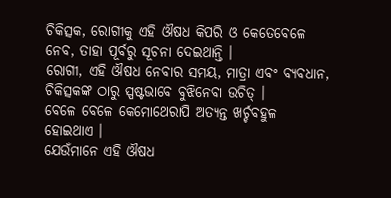ଚିକିତ୍ସକ, ରୋଗୀକୁ ଏହି ଔଷଧ କିପରି ଓ କେତେବେଳେ ନେବ, ତାହା ପୂର୍ବରୁ ସୂଚନା ଦେଇଥାନ୍ତି ।
ରୋଗୀ, ଏହି ଔଷଧ ନେବାର ସମୟ, ମାତ୍ରା ଏବଂ ବ୍ୟବଧାନ, ଚିକିତ୍ସକଙ୍କ ଠାରୁ ସ୍ପଷ୍ଟଭାବେ ବୁଝିନେବା ଉଚିତ୍ ।
ବେଳେ ବେଳେ କେମୋଥେରାପି ଅତ୍ୟନ୍ତ ଖର୍ଚ୍ଚବହୁଳ ହୋଇଥାଏ ।
ଯେଉଁମାନେ ଏହି ଔଷଧ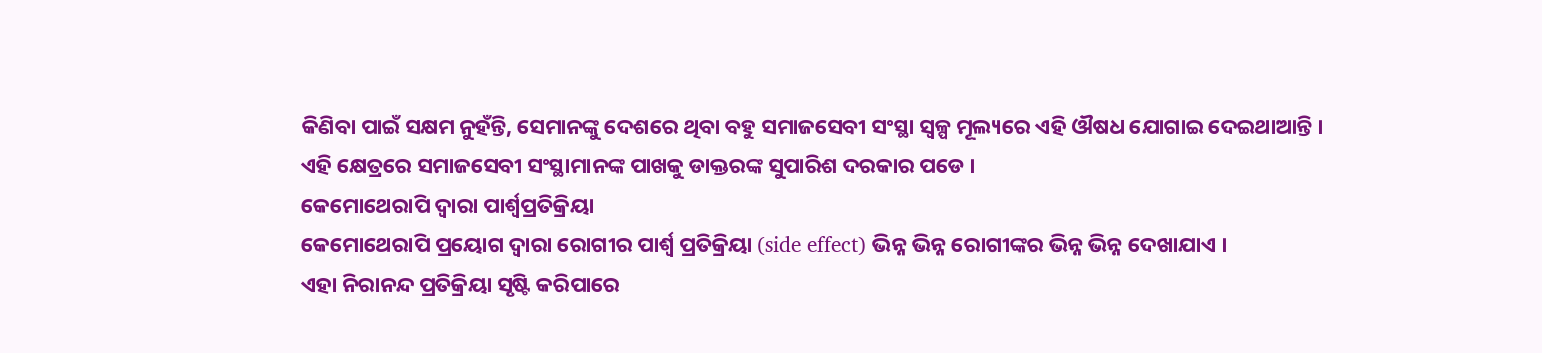କିଣିବା ପାଇଁ ସକ୍ଷମ ନୁହଁନ୍ତି, ସେମାନଙ୍କୁ ଦେଶରେ ଥିବା ବହୁ ସମାଜସେବୀ ସଂସ୍ଥା ସ୍ୱଳ୍ପ ମୂଲ୍ୟରେ ଏହି ଔଷଧ ଯୋଗାଇ ଦେଇଥାଆନ୍ତି ।
ଏହି କ୍ଷେତ୍ରରେ ସମାଜସେବୀ ସଂସ୍ଥାମାନଙ୍କ ପାଖକୁ ଡାକ୍ତରଙ୍କ ସୁପାରିଶ ଦରକାର ପଡେ ।
କେମୋଥେରାପି ଦ୍ଵାରା ପାର୍ଶ୍ଵପ୍ରତିକ୍ରିୟା
କେମୋଥେରାପି ପ୍ରୟୋଗ ଦ୍ଵାରା ରୋଗୀର ପାର୍ଶ୍ଵ ପ୍ରତିକ୍ରିୟା (side effect) ଭିନ୍ନ ଭିନ୍ନ ରୋଗୀଙ୍କର ଭିନ୍ନ ଭିନ୍ନ ଦେଖାଯାଏ ।
ଏହା ନିରାନନ୍ଦ ପ୍ରତିକ୍ରିୟା ସୃଷ୍ଟି କରିପାରେ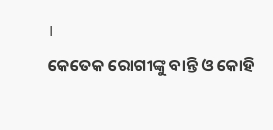।
କେତେକ ରୋଗୀଙ୍କୁ ବାନ୍ତି ଓ କୋହି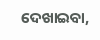ଦେଖାଇବା,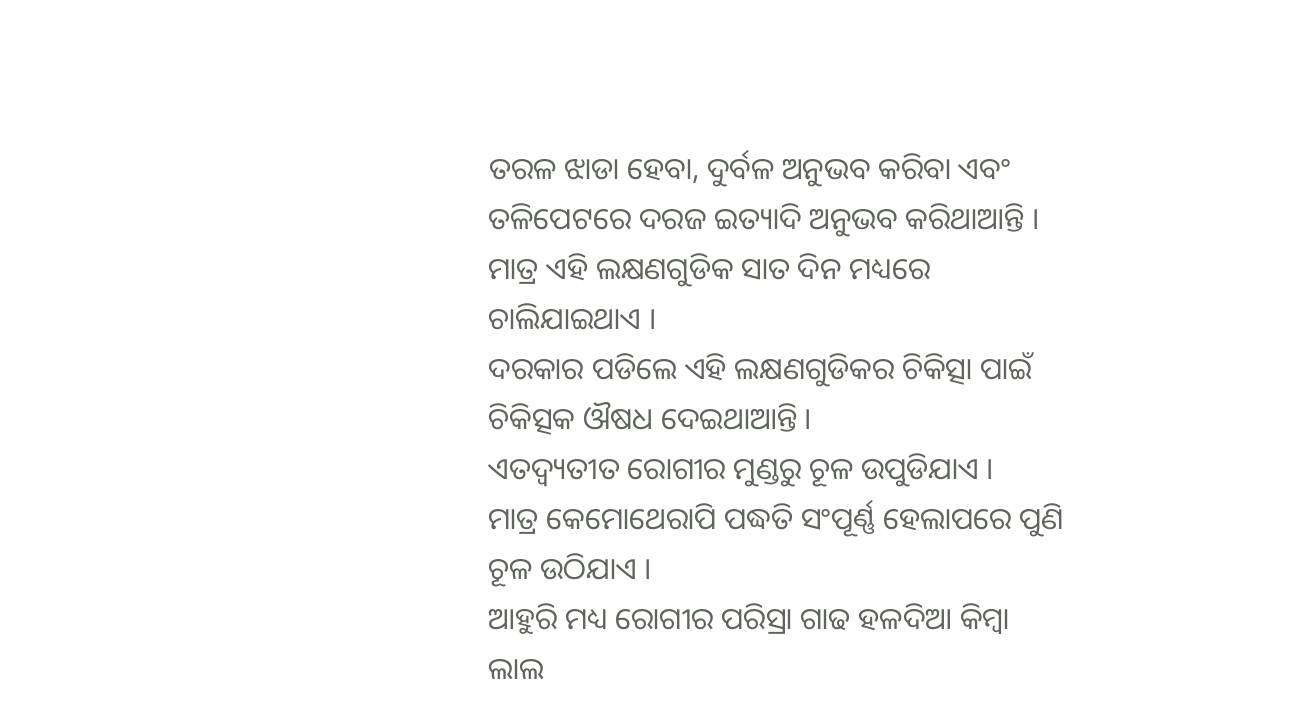ତରଳ ଝାଡା ହେବା, ଦୁର୍ବଳ ଅନୁଭବ କରିବା ଏବଂ ତଳିପେଟରେ ଦରଜ ଇତ୍ୟାଦି ଅନୁଭବ କରିଥାଆନ୍ତି ।
ମାତ୍ର ଏହି ଲକ୍ଷଣଗୁଡିକ ସାତ ଦିନ ମଧ୍ୟରେ ଚାଲିଯାଇଥାଏ ।
ଦରକାର ପଡିଲେ ଏହି ଲକ୍ଷଣଗୁଡିକର ଚିକିତ୍ସା ପାଇଁ ଚିକିତ୍ସକ ଔଷଧ ଦେଇଥାଆନ୍ତି ।
ଏତଦ୍ବ୍ୟତୀତ ରୋଗୀର ମୁଣ୍ଡରୁ ଚୂଳ ଉପୁଡିଯାଏ ।
ମାତ୍ର କେମୋଥେରାପି ପଦ୍ଧତି ସଂପୂର୍ଣ୍ଣ ହେଲାପରେ ପୁଣି ଚୂଳ ଉଠିଯାଏ ।
ଆହୁରି ମଧ୍ୟ ରୋଗୀର ପରିସ୍ରା ଗାଢ ହଳଦିଆ କିମ୍ବା ଲାଲ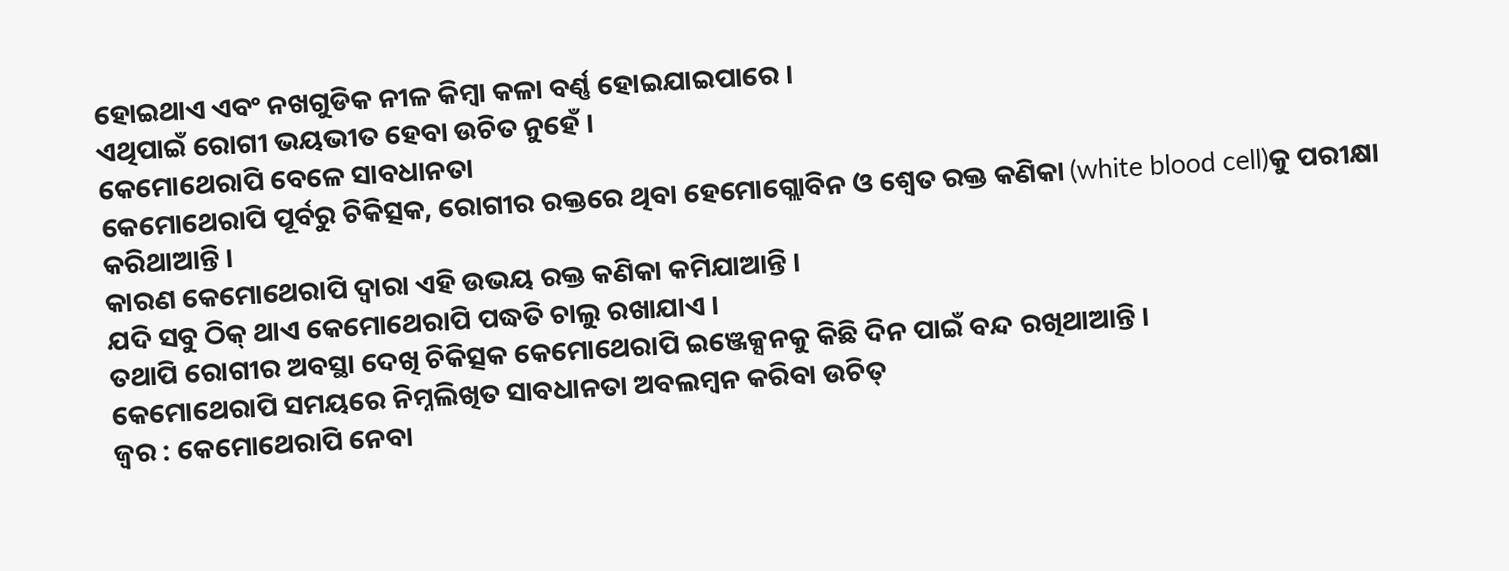ହୋଇଥାଏ ଏବଂ ନଖଗୁଡିକ ନୀଳ କିମ୍ବା କଳା ବର୍ଣ୍ଣ ହୋଇଯାଇପାରେ ।
ଏଥିପାଇଁ ରୋଗୀ ଭୟଭୀତ ହେବା ଉଚିତ ନୁହେଁ ।
କେମୋଥେରାପି ବେଳେ ସାବଧାନତା
କେମୋଥେରାପି ପୂର୍ବରୁ ଚିକିତ୍ସକ, ରୋଗୀର ରକ୍ତରେ ଥିବା ହେମୋଗ୍ଲୋବିନ ଓ ଶ୍ଵେତ ରକ୍ତ କଣିକା (white blood cell)କୁ ପରୀକ୍ଷା କରିଥାଆନ୍ତି ।
କାରଣ କେମୋଥେରାପି ଦ୍ଵାରା ଏହି ଉଭୟ ରକ୍ତ କଣିକା କମିଯାଆନ୍ତି ।
ଯଦି ସବୁ ଠିକ୍ ଥାଏ କେମୋଥେରାପି ପଦ୍ଧତି ଚାଲୁ ରଖାଯାଏ ।
ତଥାପି ରୋଗୀର ଅବସ୍ଥା ଦେଖି ଚିକିତ୍ସକ କେମୋଥେରାପି ଇଞ୍ଜେକ୍ସନକୁ କିଛି ଦିନ ପାଇଁ ବନ୍ଦ ରଖିଥାଆନ୍ତି ।
କେମୋଥେରାପି ସମୟରେ ନିମ୍ନଲିଖିତ ସାବଧାନତା ଅବଲମ୍ବନ କରିବା ଉଚିତ୍
ଜ୍ଵର : କେମୋଥେରାପି ନେବା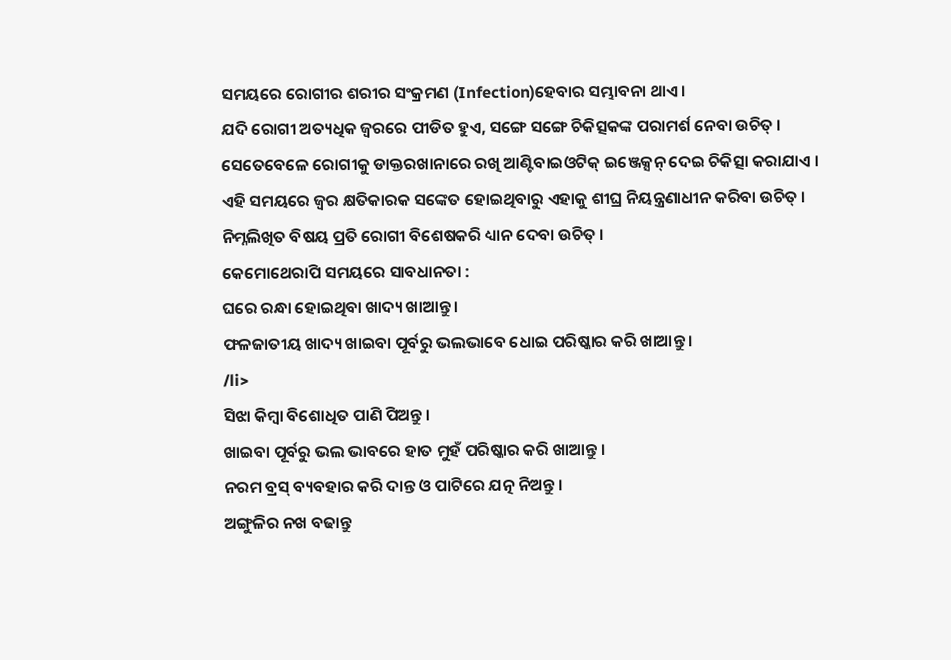ସମୟରେ ରୋଗୀର ଶରୀର ସଂକ୍ରମଣ (Infection)ହେବାର ସମ୍ଭାବନା ଥାଏ ।
ଯଦି ରୋଗୀ ଅତ୍ୟଧିକ ଜ୍ଵରରେ ପୀଡିତ ହୁଏ, ସଙ୍ଗେ ସଙ୍ଗେ ଚିକିତ୍ସକଙ୍କ ପରାମର୍ଶ ନେବା ଉଚିତ୍ ।
ସେତେବେଳେ ରୋଗୀକୁ ଡାକ୍ତରଖାନାରେ ରଖି ଆଣ୍ଟିବାଇଓଟିକ୍ ଇଞ୍ଜେକ୍ସନ୍ ଦେଇ ଚିକିତ୍ସା କରାଯାଏ ।
ଏହି ସମୟରେ ଜ୍ଵର କ୍ଷତିକାରକ ସଙ୍କେତ ହୋଇଥିବାରୁ ଏହାକୁ ଶୀଘ୍ର ନିୟନ୍ତ୍ରଣାଧୀନ କରିବା ଉଚିତ୍ ।
ନିମ୍ନଲିଖିତ ବିଷୟ ପ୍ରତି ରୋଗୀ ବିଶେଷକରି ଧ୍ୟାନ ଦେବା ଉଚିତ୍ ।
କେମୋଥେରାପି ସମୟରେ ସାବଧାନତା :
ଘରେ ରନ୍ଧା ହୋଇଥିବା ଖାଦ୍ୟ ଖାଆନ୍ତୁ ।
ଫଳଜାତୀୟ ଖାଦ୍ୟ ଖାଇବା ପୂର୍ବରୁ ଭଲଭାବେ ଧୋଇ ପରିଷ୍କାର କରି ଖାଆନ୍ତୁ ।
/li>
ସିଝା କିମ୍ବା ବିଶୋଧିତ ପାଣି ପିଅନ୍ତୁ ।
ଖାଇବା ପୂର୍ବରୁ ଭଲ ଭାବରେ ହାତ ମୁହଁ ପରିଷ୍କାର କରି ଖାଆନ୍ତୁ ।
ନରମ ବ୍ରସ୍ ବ୍ୟବହାର କରି ଦାନ୍ତ ଓ ପାଟିରେ ଯତ୍ନ ନିଅନ୍ତୁ ।
ଅଙ୍ଗୁଳିର ନଖ ବଢାନ୍ତୁ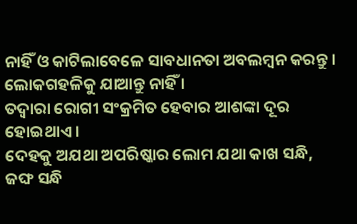ନାହିଁ ଓ କାଟିଲାବେଳେ ସାବଧାନତା ଅବଲମ୍ବନ କରନ୍ତୁ ।
ଲୋକଗହଳିକୁ ଯାଆନ୍ତୁ ନାହିଁ ।
ତଦ୍ୱାରା ରୋଗୀ ସଂକ୍ରମିତ ହେବାର ଆଶଙ୍କା ଦୂର ହୋଇଥାଏ ।
ଦେହକୁ ଅଯଥା ଅପରିଷ୍କାର ଲୋମ ଯଥା କାଖ ସନ୍ଧି, ଜଙ୍ଘ ସନ୍ଧି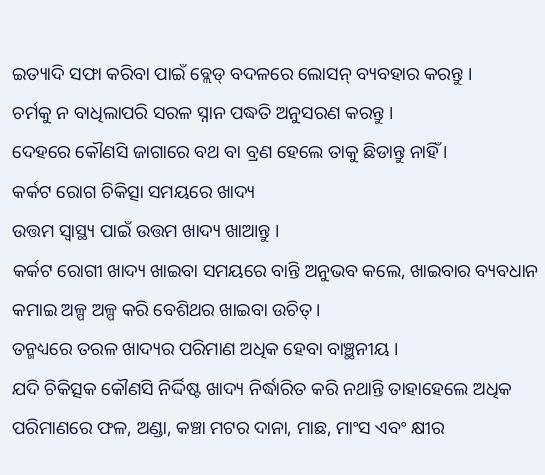ଇତ୍ୟାଦି ସଫା କରିବା ପାଇଁ ବ୍ଲେଡ୍ ବଦଳରେ ଲୋସନ୍ ବ୍ୟବହାର କରନ୍ତୁ ।
ଚର୍ମକୁ ନ ବାଧିଲାପରି ସରଳ ସ୍ନାନ ପଦ୍ଧତି ଅନୁସରଣ କରନ୍ତୁ ।
ଦେହରେ କୌଣସି ଜାଗାରେ ବଥ ବା ବ୍ରଣ ହେଲେ ତାକୁ ଛିଡାନ୍ତୁ ନାହିଁ ।
କର୍କଟ ରୋଗ ଚିକିତ୍ସା ସମୟରେ ଖାଦ୍ୟ
ଉତ୍ତମ ସ୍ୱାସ୍ଥ୍ୟ ପାଇଁ ଉତ୍ତମ ଖାଦ୍ୟ ଖାଆନ୍ତୁ ।
କର୍କଟ ରୋଗୀ ଖାଦ୍ୟ ଖାଇବା ସମୟରେ ବାନ୍ତି ଅନୁଭବ କଲେ, ଖାଇବାର ବ୍ୟବଧାନ କମାଇ ଅଳ୍ପ ଅଳ୍ପ କରି ବେଶିଥର ଖାଇବା ଉଚିତ୍ ।
ତନ୍ମଧ୍ୟରେ ତରଳ ଖାଦ୍ୟର ପରିମାଣ ଅଧିକ ହେବା ବାଞ୍ଛନୀୟ ।
ଯଦି ଚିକିତ୍ସକ କୌଣସି ନିର୍ଦ୍ଦିଷ୍ଟ ଖାଦ୍ୟ ନିର୍ଦ୍ଧାରିତ କରି ନଥାନ୍ତି ତାହାହେଲେ ଅଧିକ ପରିମାଣରେ ଫଳ, ଅଣ୍ଡା, କଞ୍ଚା ମଟର ଦାନା, ମାଛ, ମାଂସ ଏବଂ କ୍ଷୀର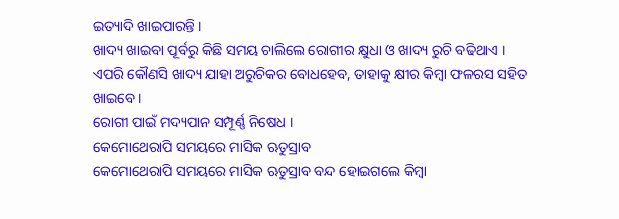ଇତ୍ୟାଦି ଖାଇପାରନ୍ତି ।
ଖାଦ୍ୟ ଖାଇବା ପୂର୍ବରୁ କିଛି ସମୟ ଚାଲିଲେ ରୋଗୀର କ୍ଷୁଧା ଓ ଖାଦ୍ୟ ରୁଚି ବଢିଥାଏ ।
ଏପରି କୌଣସି ଖାଦ୍ୟ ଯାହା ଅରୁଚିକର ବୋଧହେବ, ତାହାକୁ କ୍ଷୀର କିମ୍ବା ଫଳରସ ସହିତ ଖାଇବେ ।
ରୋଗୀ ପାଇଁ ମଦ୍ୟପାନ ସମ୍ପୂର୍ଣ୍ଣ ନିଷେଧ ।
କେମୋଥେରାପି ସମୟରେ ମାସିକ ଋତୁସ୍ରାବ
କେମୋଥେରାପି ସମୟରେ ମାସିକ ଋତୁସ୍ରାବ ବନ୍ଦ ହୋଇଗଲେ କିମ୍ବା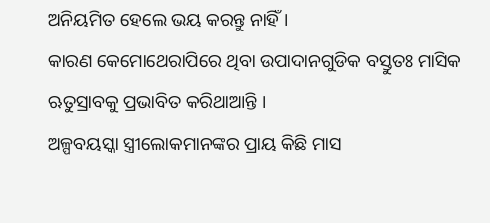ଅନିୟମିତ ହେଲେ ଭୟ କରନ୍ତୁ ନାହିଁ ।
କାରଣ କେମୋଥେରାପିରେ ଥିବା ଉପାଦାନଗୁଡିକ ବସ୍ତୁତଃ ମାସିକ ଋତୁସ୍ରାବକୁ ପ୍ରଭାବିତ କରିଥାଆନ୍ତି ।
ଅଳ୍ପବୟସ୍କା ସ୍ତ୍ରୀଲୋକମାନଙ୍କର ପ୍ରାୟ କିଛି ମାସ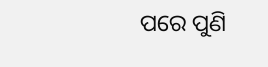ପରେ ପୁଣି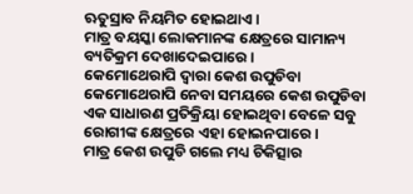ଋତୁସ୍ରାବ ନିୟମିତ ହୋଇଥାଏ ।
ମାତ୍ର ବୟସ୍କା ଲୋକମାନଙ୍କ କ୍ଷେତ୍ରରେ ସାମାନ୍ୟ ବ୍ୟତିକ୍ରମ ଦେଖାଦେଇପାରେ ।
କେମୋଥେରାପି ଦ୍ଵାରା କେଶ ଉପୁଡିବା
କେମୋଥେରାପି ନେବା ସମୟରେ କେଶ ଉପୁଡିବା ଏକ ସାଧାରଣ ପ୍ରତିକ୍ରିୟା ହୋଇଥିବା ବେଳେ ସବୁ ରୋଗୀଙ୍କ କ୍ଷେତ୍ରରେ ଏହା ହୋଇନପାରେ ।
ମାତ୍ର କେଶ ଉପୁଡି ଗଲେ ମଧ୍ୟ ଚିକିତ୍ସାର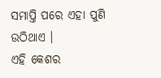ସମାପ୍ତି ପରେ ଏହା ପୁଣି ଉଠିଥାଏ ।
ଏହି କେଶର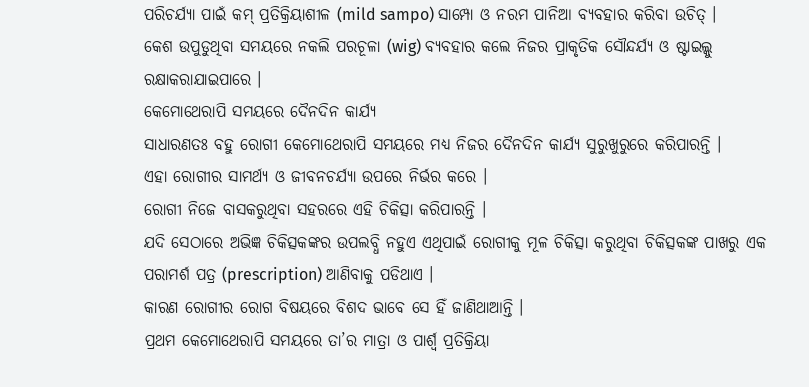ପରିଚର୍ଯ୍ୟା ପାଇଁ କମ୍ ପ୍ରତିକ୍ରିୟାଶୀଳ (mild sampo) ସାମ୍ପୋ ଓ ନରମ ପାନିଆ ବ୍ୟବହାର କରିବା ଉଚିତ୍ ।
କେଶ ଉପୁଡୁଥିବା ସମୟରେ ନକଲି ପରଚୂଳା (wig) ବ୍ୟବହାର କଲେ ନିଜର ପ୍ରାକୃତିକ ସୌନ୍ଦର୍ଯ୍ୟ ଓ ଷ୍ଟାଇଲ୍କୁ ରକ୍ଷାକରାଯାଇପାରେ ।
କେମୋଥେରାପି ସମୟରେ ଦୈନଦିନ କାର୍ଯ୍ୟ
ସାଧାରଣତଃ ବହୁ ରୋଗୀ କେମୋଥେରାପି ସମୟରେ ମଧ୍ୟ ନିଜର ଦୈନଦିନ କାର୍ଯ୍ୟ ସୁରୁଖୁରୁରେ କରିପାରନ୍ତି ।
ଏହା ରୋଗୀର ସାମର୍ଥ୍ୟ ଓ ଜୀବନଚର୍ଯ୍ୟା ଉପରେ ନିର୍ଭର କରେ ।
ରୋଗୀ ନିଜେ ବାସକରୁଥିବା ସହରରେ ଏହି ଚିକିତ୍ସା କରିପାରନ୍ତି ।
ଯଦି ସେଠାରେ ଅଭିଜ୍ଞ ଚିକିତ୍ସକଙ୍କର ଉପଲବ୍ଧି ନହୁଏ ଏଥିପାଇଁ ରୋଗୀକୁ ମୂଳ ଚିକିତ୍ସା କରୁଥିବା ଚିକିତ୍ସକଙ୍କ ପାଖରୁ ଏକ ପରାମର୍ଶ ପତ୍ର (prescription) ଆଣିବାକୁ ପଡିଥାଏ ।
କାରଣ ରୋଗୀର ରୋଗ ବିଷୟରେ ବିଶଦ ଭାବେ ସେ ହିଁ ଜାଣିଥାଆନ୍ତି ।
ପ୍ରଥମ କେମୋଥେରାପି ସମୟରେ ତା’ର ମାତ୍ରା ଓ ପାର୍ଶ୍ଵ ପ୍ରତିକ୍ରିୟା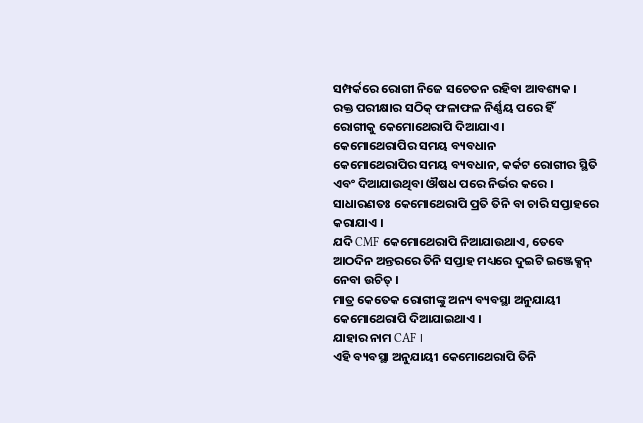ସମ୍ପର୍କରେ ରୋଗୀ ନିଜେ ସଚେତନ ରହିବା ଆବଶ୍ୟକ ।
ରକ୍ତ ପରୀକ୍ଷାର ସଠିକ୍ ଫଳାଫଳ ନିର୍ଣ୍ଣୟ ପରେ ହିଁ ରୋଗୀକୁ କେମୋଥେରାପି ଦିଆଯାଏ ।
କେମୋଥେରାପିର ସମୟ ବ୍ୟବଧାନ
କେମୋଥେରାପିର ସମୟ ବ୍ୟବଧାନ, କର୍କଟ ରୋଗୀର ସ୍ଥିତି ଏବଂ ଦିଆଯାଉଥିବା ଔଷଧ ପରେ ନିର୍ଭର କରେ ।
ସାଧାରଣତଃ କେମୋଥେରାପି ପ୍ରତି ତିନି ବା ଚାରି ସପ୍ତାହରେ କରାଯାଏ ।
ଯଦି CMF କେମୋଥେରାପି ନିଆଯାଉଥାଏ, ତେବେ ଆଠଦିନ ଅନ୍ତରରେ ତିନି ସପ୍ତାହ ମଧ୍ୟରେ ଦୁଇଟି ଇଞ୍ଜେକ୍ସନ୍ ନେବା ଉଚିତ୍ ।
ମାତ୍ର କେତେକ ରୋଗୀଙ୍କୁ ଅନ୍ୟ ବ୍ୟବସ୍ଥା ଅନୁଯାୟୀ କେମୋଥେରାପି ଦିଆଯାଇଥାଏ ।
ଯାହାର ନାମ CAF ।
ଏହି ବ୍ୟବସ୍ଥା ଅନୁଯାୟୀ କେମୋଥେରାପି ତିନି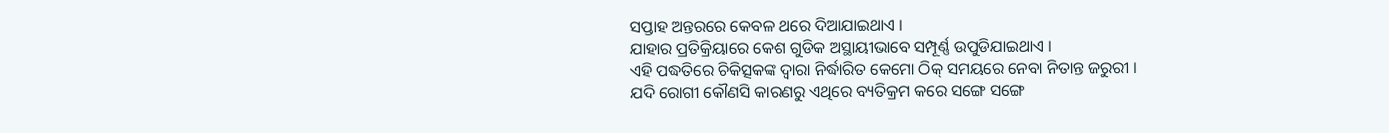ସପ୍ତାହ ଅନ୍ତରରେ କେବଳ ଥରେ ଦିଆଯାଇଥାଏ ।
ଯାହାର ପ୍ରତିକ୍ରିୟାରେ କେଶ ଗୁଡିକ ଅସ୍ଥାୟୀଭାବେ ସମ୍ପୂର୍ଣ୍ଣ ଉପୁଡିଯାଇଥାଏ ।
ଏହି ପଦ୍ଧତିରେ ଚିକିତ୍ସକଙ୍କ ଦ୍ଵାରା ନିର୍ଦ୍ଧାରିତ କେମୋ ଠିକ୍ ସମୟରେ ନେବା ନିତାନ୍ତ ଜରୁରୀ ।
ଯଦି ରୋଗୀ କୌଣସି କାରଣରୁ ଏଥିରେ ବ୍ୟତିକ୍ରମ କରେ ସଙ୍ଗେ ସଙ୍ଗେ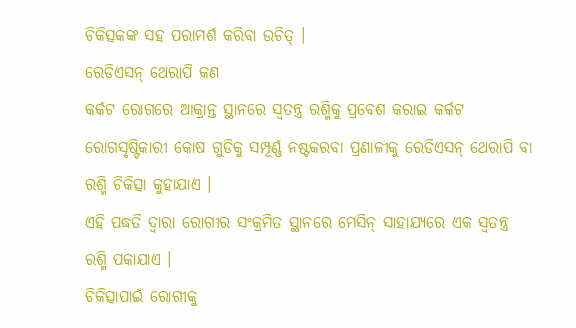ଚିକିତ୍ସକଙ୍କ ସହ ପରାମର୍ଶ କରିବା ଉଚିତ୍ ।
ରେଡିଏସନ୍ ଥେରାପି କଣ
କର୍କଟ ରୋଗରେ ଆକ୍ରାନ୍ତ ସ୍ଥାନରେ ସ୍ଵତନ୍ତ୍ର ରଶ୍ମିକୁ ପ୍ରବେଶ କରାଇ କର୍କଟ ରୋଗସୃଷ୍ଟିକାରୀ କୋଷ ଗୁଡିକୁ ସମ୍ପୂର୍ଣ୍ଣ ନଷ୍ଟକରବା ପ୍ରଣାଳୀକୁ ରେଡିଏସନ୍ ଥେରାପି ବା ରଶ୍ମି ଚିକିତ୍ସା କୁହାଯାଏ ।
ଏହି ପଦ୍ଧତି ଦ୍ଵାରା ରୋଗୀର ସଂକ୍ରମିତ ସ୍ଥାନରେ ମେସିନ୍ ସାହାଯ୍ୟରେ ଏକ ସ୍ଵତନ୍ତ୍ର ରଶ୍ମି ପକାଯାଏ ।
ଚିକିତ୍ସାପାଇଁ ରୋଗୀକୁ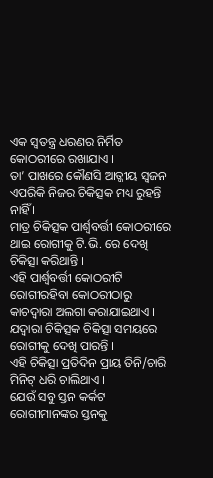ଏକ ସ୍ଵତନ୍ତ୍ର ଧରଣର ନିର୍ମିତ କୋଠରୀରେ ରଖାଯାଏ ।
ତା’ ପାଖରେ କୌଣସି ଆତ୍ଜୀୟ ସ୍ଵଜନ ଏପରିକି ନିଜର ଚିକିତ୍ସକ ମଧ୍ୟ ରୁହନ୍ତି ନାହିଁ ।
ମାତ୍ର ଚିକିତ୍ସକ ପାର୍ଶ୍ଵବର୍ତ୍ତୀ କୋଠରୀରେ ଥାଇ ରୋଗୀକୁ ଟି.ଭି. ରେ ଦେଖି ଚିକିତ୍ସା କରିଥାନ୍ତି ।
ଏହି ପାର୍ଶ୍ଵବର୍ତ୍ତୀ କୋଠରୀଟି ରୋଗୀରହିବା କୋଠରୀଠାରୁ କାଚଦ୍ଵାରା ଅଲଗା କରାଯାଇଥାଏ ।
ଯଦ୍ୱାରା ଚିକିତ୍ସକ ଚିକିତ୍ସା ସମୟରେ ରୋଗୀକୁ ଦେଖି ପାରନ୍ତି ।
ଏହି ଚିକିତ୍ସା ପ୍ରତିଦିନ ପ୍ରାୟ ତିନି/ଚାରି ମିନିଟ୍ ଧରି ଚାଲିଥାଏ ।
ଯେଉଁ ସବୁ ସ୍ତନ କର୍କଟ ରୋଗୀମାନଙ୍କର ସ୍ତନକୁ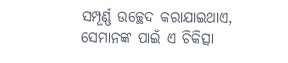ସମ୍ପୂର୍ଣ୍ଣ ଉଚ୍ଛେଦ କରାଯାଇଥାଏ, ସେମାନଙ୍କ ପାଇଁ ଏ ଚିକିତ୍ସା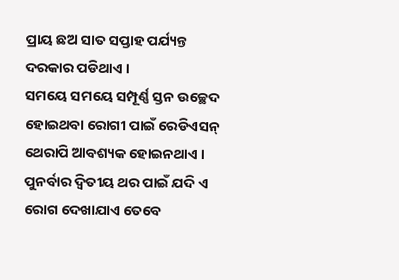ପ୍ରାୟ ଛଅ ସାତ ସପ୍ତାହ ପର୍ଯ୍ୟନ୍ତ ଦରକାର ପଡିଥାଏ ।
ସମୟେ ସମୟେ ସମ୍ପୂର୍ଣ୍ଣ ସ୍ତନ ଉଚ୍ଛେଦ ହୋଇଥବା ରୋଗୀ ପାଇଁ ରେଡିଏସନ୍ ଥେରାପି ଆବଶ୍ୟକ ହୋଇନଥାଏ ।
ପୁନର୍ବାର ଦ୍ଵିତୀୟ ଥର ପାଇଁ ଯଦି ଏ ରୋଗ ଦେଖାଯାଏ ତେବେ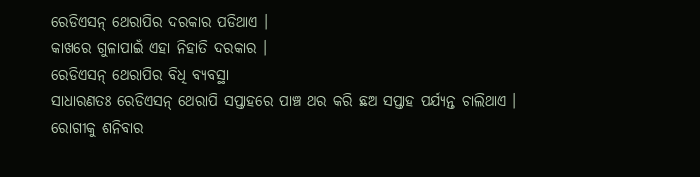ରେଡିଏସନ୍ ଥେରାପିର ଦରକାର ପଡିଥାଏ ।
କାଖରେ ଗୁଳାପାଇଁ ଏହା ନିହାତି ଦରକାର ।
ରେଡିଏସନ୍ ଥେରାପିର ବିଧି ବ୍ୟବସ୍ଥା
ସାଧାରଣତଃ ରେଡିଏସନ୍ ଥେରାପି ସପ୍ତାହରେ ପାଞ୍ଚ ଥର କରି ଛଅ ସପ୍ତାହ ପର୍ଯ୍ୟନ୍ତ ଚାଲିଥାଏ ।
ରୋଗୀକୁ ଶନିବାର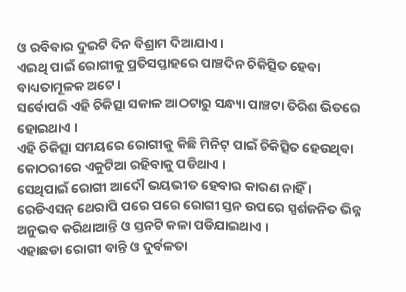ଓ ରବିବାର ଦୁଇଟି ଦିନ ବିଶ୍ରାମ ଦିଆଯାଏ ।
ଏଇଥି ପାଇଁ ରୋଗୀକୁ ପ୍ରତିସପ୍ତାହରେ ପାଞ୍ଚଦିନ ଚିକିତ୍ସିତ ହେବା ବାଧ୍ୟତାମୂଳକ ଅଟେ ।
ସର୍ବୋପରି ଏହି ଚିକିତ୍ସା ସକାଳ ଆଠଟାରୁ ସନ୍ଧ୍ୟା ପାଞ୍ଚଟା ତିରିଶ ଭିତରେ ହୋଇଥାଏ ।
ଏହି ଚିକିତ୍ସା ସମୟରେ ରୋଗୀକୁ କିଛି ମିନିଟ୍ ପାଇଁ ଚିକିତ୍ସିତ ହେଉଥିବା କୋଠରୀରେ ଏକୁଟିଆ ରହିବାକୁ ପଡିଥାଏ ।
ସେଥିପାଇଁ ରୋଗୀ ଆଦୌ ଭୟଭୀତ ହେବାର କାରଣ ନାହିଁ ।
ରେଡିଏସନ୍ ଥେରାପି ପରେ ପରେ ରୋଗୀ ସ୍ତନ ଉପରେ ସ୍ପର୍ଶଜନିତ ଭିନ୍ନ ଅନୁଭବ କରିଥାଆନ୍ତି ଓ ସ୍ତନଟି କଳା ପଡିଯାଇଥାଏ ।
ଏହାଛଡା ରୋଗୀ ବାନ୍ତି ଓ ଦୁର୍ବଳତା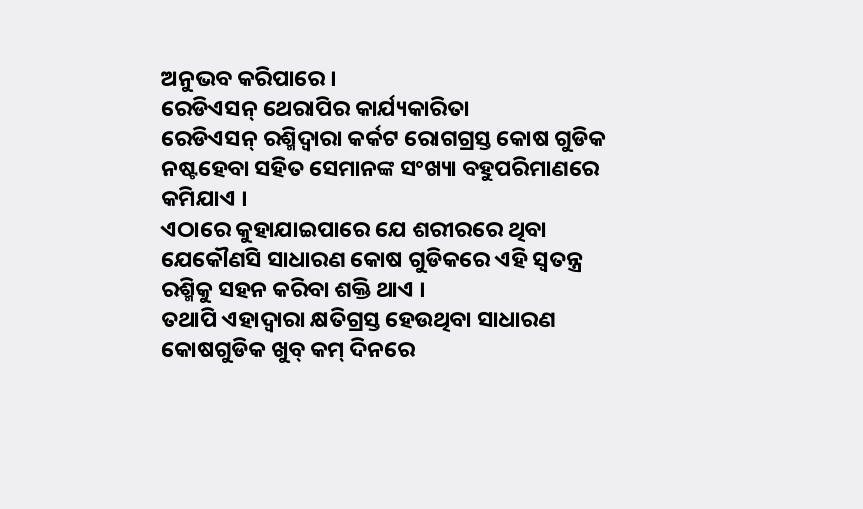ଅନୁଭବ କରିପାରେ ।
ରେଡିଏସନ୍ ଥେରାପିର କାର୍ଯ୍ୟକାରିତା
ରେଡିଏସନ୍ ରଶ୍ମିଦ୍ଵାରା କର୍କଟ ରୋଗଗ୍ରସ୍ତ କୋଷ ଗୁଡିକ ନଷ୍ଟହେବା ସହିତ ସେମାନଙ୍କ ସଂଖ୍ୟା ବହୁପରିମାଣରେ କମିଯାଏ ।
ଏଠାରେ କୁହାଯାଇପାରେ ଯେ ଶରୀରରେ ଥିବା ଯେକୌଣସି ସାଧାରଣ କୋଷ ଗୁଡିକରେ ଏହି ସ୍ଵତନ୍ତ୍ର ରଶ୍ମିକୁ ସହନ କରିବା ଶକ୍ତି ଥାଏ ।
ତଥାପି ଏହାଦ୍ୱାରା କ୍ଷତିଗ୍ରସ୍ତ ହେଉଥିବା ସାଧାରଣ କୋଷଗୁଡିକ ଖୁବ୍ କମ୍ ଦିନରେ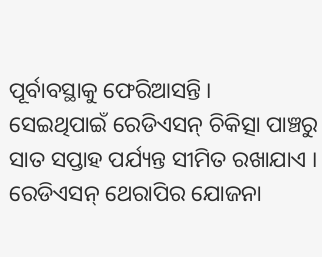ପୂର୍ବାବସ୍ଥାକୁ ଫେରିଆସନ୍ତି ।
ସେଇଥିପାଇଁ ରେଡିଏସନ୍ ଚିକିତ୍ସା ପାଞ୍ଚରୁ ସାତ ସପ୍ତାହ ପର୍ଯ୍ୟନ୍ତ ସୀମିତ ରଖାଯାଏ ।
ରେଡିଏସନ୍ ଥେରାପିର ଯୋଜନା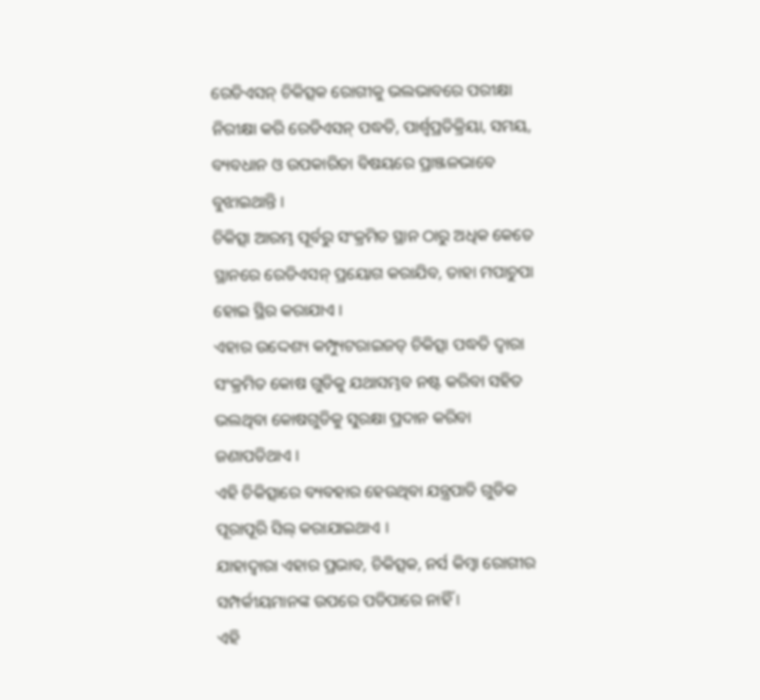ରେଡିଏସନ୍ ଚିକିତ୍ସକ ରୋଗୀକୁ ଭଲଭାବରେ ପରୀକ୍ଷା ନିରୀକ୍ଷା କରି ରେଡିଏସନ୍ ପଦ୍ଧତି, ପାର୍ଶ୍ଵପ୍ରତିକ୍ରିୟା, ସମୟ, ବ୍ୟବଧାନ ଓ ଉପକାରିତା ବିଷୟରେ ପ୍ରାଞ୍ଜଳଭାବେ ବୁଝାଇଥାନ୍ତି ।
ଚିକିତ୍ସା ଆରମ୍ଭ ପୂର୍ବରୁ ସଂକ୍ରମିତ ସ୍ଥାନ ଠାରୁ ଅଧିକ କେତେ ସ୍ଥାନରେ ରେଡିଏସନ୍ ପ୍ରୟୋଗ କରାଯିବ, ତାହା ମପାଚୁପା ହୋଇ ସ୍ଥିର କରାଯାଏ ।
ଏହାର ଉଦ୍ଦେଶ୍ୟ କମ୍ପ୍ୟୁଟରାଇଜଡ୍ ଚିକିତ୍ସା ପଦ୍ଧତି ଦ୍ଵାରା ସଂକ୍ରମିତ କୋଷ ଗୁଡିକୁ ଯଥାସମ୍ଭବ ନଷ୍ଟ କରିବା ସହିତ ଭଲଥିବା କୋଷଗୁଡିକୁ ସୁରକ୍ଷା ପ୍ରଦାନ କରିବା ଜଣାପଡିଥାଏ ।
ଏହି ଚିକିତ୍ସାରେ ବ୍ୟବହାର ହେଉଥିବା ଯନ୍ତ୍ରପାତି ଗୁଡିକ ପୂରାପୂରି ସିଲ୍ କରାଯାଇଥାଏ ।
ଯାହାଦ୍ୱାରା ଏହାର ପ୍ରଭାବ, ଚିକିତ୍ସକ, ନର୍ସ କିମ୍ବା ରୋଗୀର ସମ୍ପର୍କୀୟମାନଙ୍କ ଉପରେ ପଡିପାରେ ନାହିଁ ।
ଏହି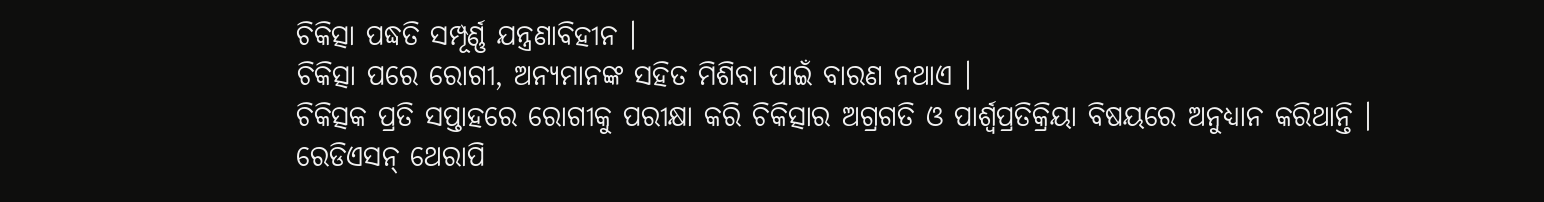ଚିକିତ୍ସା ପଦ୍ଧତି ସମ୍ପୂର୍ଣ୍ଣ ଯନ୍ତ୍ରଣାବିହୀନ ।
ଚିକିତ୍ସା ପରେ ରୋଗୀ, ଅନ୍ୟମାନଙ୍କ ସହିତ ମିଶିବା ପାଇଁ ବାରଣ ନଥାଏ ।
ଚିକିତ୍ସକ ପ୍ରତି ସପ୍ତାହରେ ରୋଗୀକୁ ପରୀକ୍ଷା କରି ଚିକିତ୍ସାର ଅଗ୍ରଗତି ଓ ପାର୍ଶ୍ଵପ୍ରତିକ୍ରିୟା ବିଷୟରେ ଅନୁଧ୍ୟାନ କରିଥାନ୍ତି ।
ରେଡିଏସନ୍ ଥେରାପି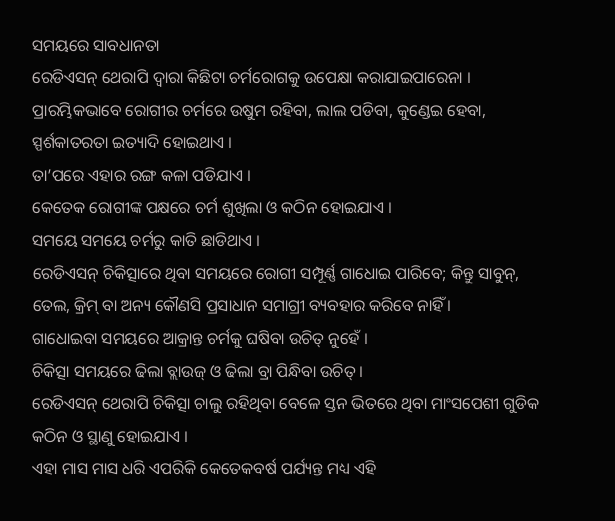ସମୟରେ ସାବଧାନତା
ରେଡିଏସନ୍ ଥେରାପି ଦ୍ଵାରା କିଛିଟା ଚର୍ମରୋଗକୁ ଉପେକ୍ଷା କରାଯାଇପାରେନା ।
ପ୍ରାରମ୍ଭିକଭାବେ ରୋଗୀର ଚର୍ମରେ ଉଷୁମ ରହିବା, ଲାଲ ପଡିବା, କୁଣ୍ଡେଇ ହେବା, ସ୍ପର୍ଶକାତରତା ଇତ୍ୟାଦି ହୋଇଥାଏ ।
ତା’ପରେ ଏହାର ରଙ୍ଗ କଳା ପଡିଯାଏ ।
କେତେକ ରୋଗୀଙ୍କ ପକ୍ଷରେ ଚର୍ମ ଶୁଖିଲା ଓ କଠିନ ହୋଇଯାଏ ।
ସମୟେ ସମୟେ ଚର୍ମରୁ କାତି ଛାଡିଥାଏ ।
ରେଡିଏସନ୍ ଚିକିତ୍ସାରେ ଥିବା ସମୟରେ ରୋଗୀ ସମ୍ପୂର୍ଣ୍ଣ ଗାଧୋଇ ପାରିବେ; କିନ୍ତୁ ସାବୁନ୍, ତେଲ, କ୍ରିମ୍ ବା ଅନ୍ୟ କୌଣସି ପ୍ରସାଧାନ ସମାଗ୍ରୀ ବ୍ୟବହାର କରିବେ ନାହିଁ ।
ଗାଧୋଇବା ସମୟରେ ଆକ୍ରାନ୍ତ ଚର୍ମକୁ ଘଷିବା ଉଚିତ୍ ନୁହେଁ ।
ଚିକିତ୍ସା ସମୟରେ ଢିଲା ବ୍ଲାଉଜ୍ ଓ ଢିଲା ବ୍ରା ପିନ୍ଧିବା ଉଚିତ୍ ।
ରେଡିଏସନ୍ ଥେରାପି ଚିକିତ୍ସା ଚାଲୁ ରହିଥିବା ବେଳେ ସ୍ତନ ଭିତରେ ଥିବା ମାଂସପେଶୀ ଗୁଡିକ କଠିନ ଓ ସ୍ଥାଣୁ ହୋଇଯାଏ ।
ଏହା ମାସ ମାସ ଧରି ଏପରିକି କେତେକବର୍ଷ ପର୍ଯ୍ୟନ୍ତ ମଧ୍ୟ ଏହି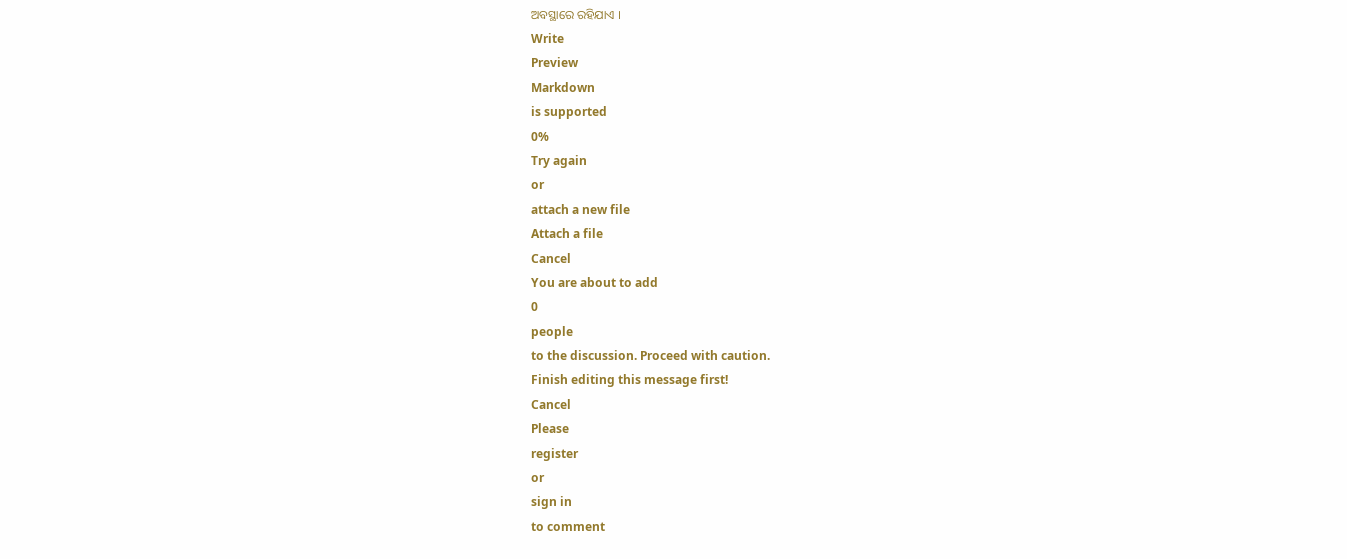ଅବସ୍ଥାରେ ରହିଯାଏ ।
Write
Preview
Markdown
is supported
0%
Try again
or
attach a new file
Attach a file
Cancel
You are about to add
0
people
to the discussion. Proceed with caution.
Finish editing this message first!
Cancel
Please
register
or
sign in
to comment